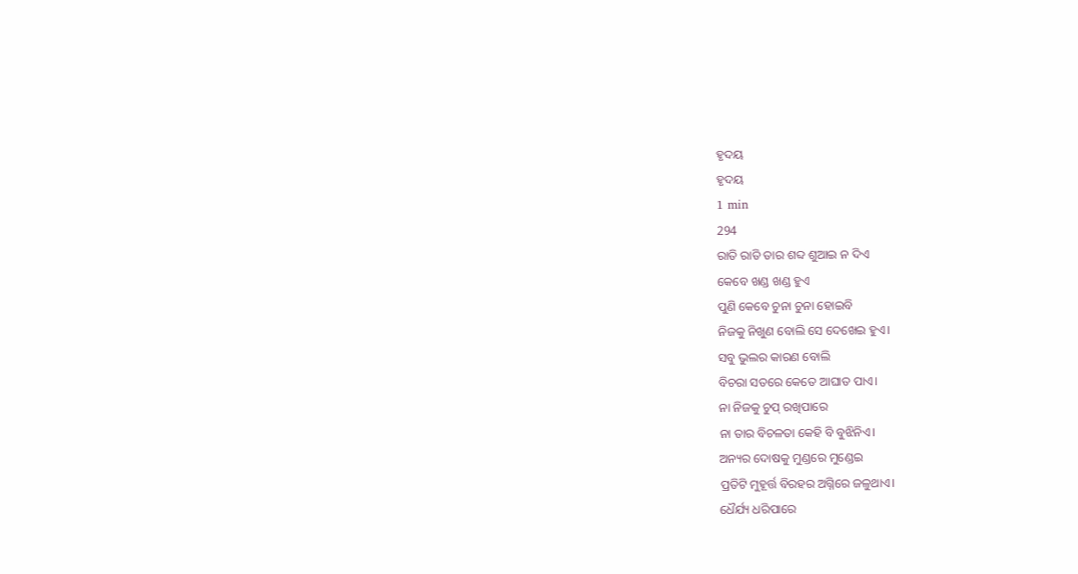ହୃଦୟ
ହୃଦୟ
1 min
294
ରାତି ରାତି ତାର ଶବ୍ଦ ଶୁଆଇ ନ ଦିଏ
କେବେ ଖଣ୍ଡ ଖଣ୍ଡ ହୁଏ
ପୁଣି କେବେ ଚୁନା ଚୁନା ହୋଇବି
ନିଜକୁ ନିଖୁଣ ବୋଲି ସେ ଦେଖେଇ ହୁଏ।
ସବୁ ଭୁଲର କାରଣ ବୋଲି
ବିଚରା ସତରେ କେତେ ଆଘାତ ପାଏ।
ନା ନିଜକୁ ଚୁପ୍ ରଖିପାରେ
ନା ତାର ବିଚଳତା କେହି ବି ବୁଝିନିଏ।
ଅନ୍ୟର ଦୋଷକୁ ମୁଣ୍ଡରେ ମୁଣ୍ଡେଇ
ପ୍ରତିଟି ମୁହୂର୍ତ୍ତ ବିରହର ଅଗ୍ନିରେ ଜଳୁଥାଏ।
ଧୈର୍ଯ୍ୟ ଧରିପାରେ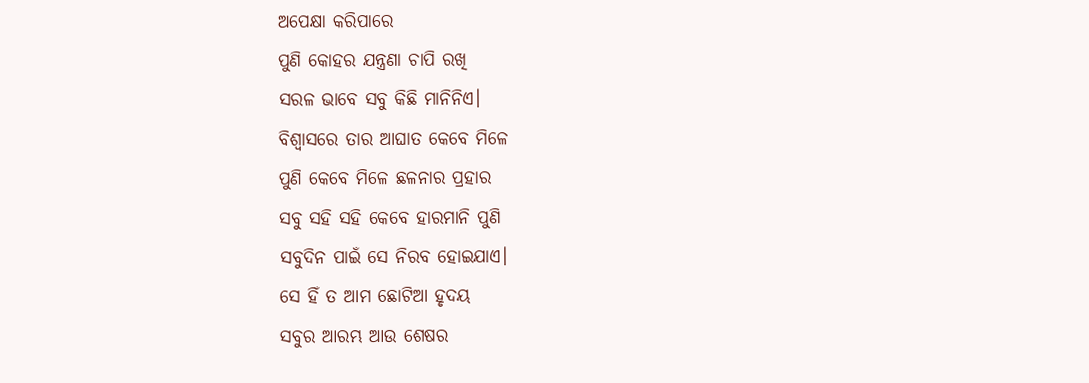ଅପେକ୍ଷା କରିପାରେ
ପୁଣି କୋହର ଯନ୍ତ୍ରଣା ଚାପି ରଖି
ସରଳ ଭାବେ ସବୁ କିଛି ମାନିନିଏ।
ବିଶ୍ୱାସରେ ତାର ଆଘାତ କେବେ ମିଳେ
ପୁଣି କେବେ ମିଳେ ଛଳନାର ପ୍ରହାର
ସବୁ ସହି ସହି କେବେ ହାରମାନି ପୁଣି
ସବୁଦିନ ପାଇଁ ସେ ନିରବ ହୋଇଯାଏ।
ସେ ହିଁ ତ ଆମ ଛୋଟିଆ ହୃଦୟ
ସବୁର ଆରମ୍ଭ ଆଉ ଶେଷର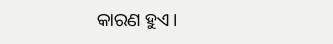କାରଣ ହୁଏ।